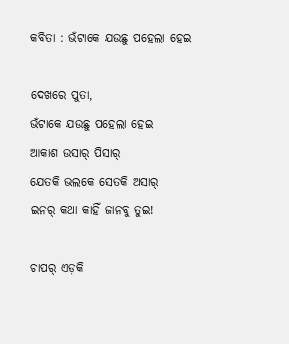କବିତା : ଭଁଟାକେ ଯଉଛୁ ପହେଲା ହେଇ

ଦେଖରେ ପୁତା,
ଭଁଟାକେ ଯଉଛୁ ପହେଲା ହେଇ
ଆକାଶ ଉସାର୍ ପିସାର୍
ଯେତକି ଭଲକେ ସେତକି ଅସାର୍
ଇନର୍ କଥା କାହିଁ ଜାନବୁ ତୁଇ!

ଚାପର୍ ଏଡ଼କି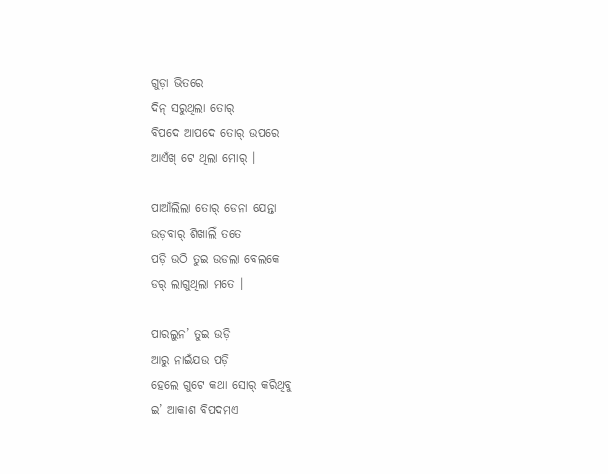ଗୁଡ଼ା ଭିତରେ
ଦିନ୍ ସରୁଥିଲା ତୋର୍
ବିପଦେ ଆପଦେ ତୋର୍ ଉପରେ
ଆଏଁଖ୍ ଟେ ଥିଲା ମୋର୍ ।

ପାଆଁଲିଲା ତୋର୍ ଡେନା ଯେନ୍ତା
ଉଡ଼ବାର୍ ଶିଖାଲିଁ ତତେ
ପଡ଼ି ଉଠି ତୁଇ ଉଡଲା ବେଲକେ
ଡର୍ ଲାଗୁଥିଲା ମତେ ।

ପାରଲୁନ’ ତୁଇ ଉଡ଼ି
ଆରୁ ନାଇଁଯଉ ପଡ଼ି
ହେଲେ ଗୁଟେ କଥା ସୋର୍ କରିଥିବୁ
ଇ’ ଆକାଶ ବିପଦମଏ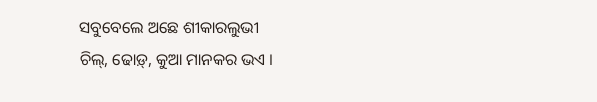ସବୁବେଲେ ଅଛେ ଶୀକାରଲୁଭୀ
ଚିଲ୍, ଢୋଡ଼୍, କୁଆ ମାନକର ଭଏ ।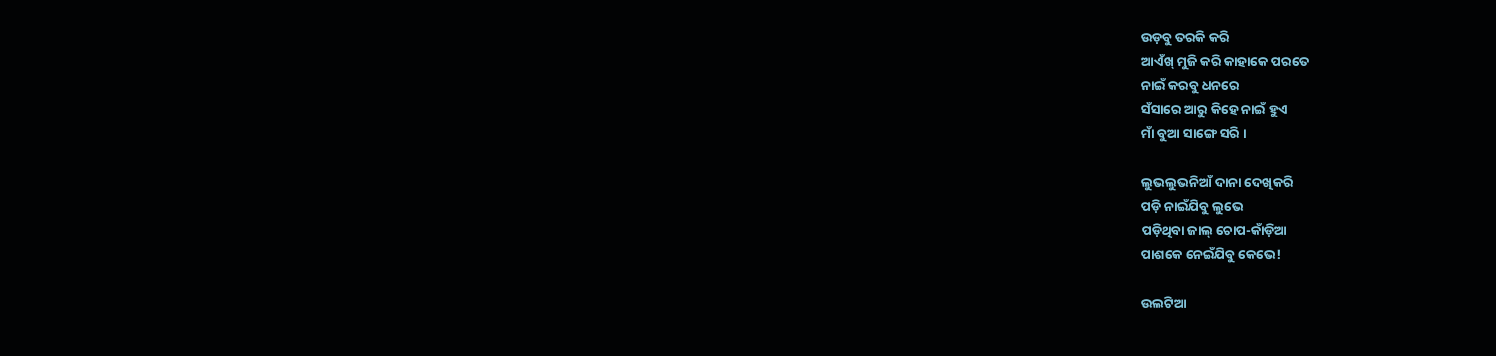ଉଡ଼ବୁ ତରକି କରି
ଆଏଁଖ୍ ମୁଜି କରି କାହାକେ ପରତେ
ନାଇଁ କରବୁ ଧନରେ
ସଁସାରେ ଆରୁ କିହେ ନାଇଁ ହୁଏ
ମାଁ ବୁଆ ସାଙ୍ଗେ ସରି ।

ଲୁଭଲୁଭନିଆଁ ଦାନା ଦେଖିକରି
ପଡ଼ି ନାଇଁଯିବୁ ଲୁଭେ
ପଡ଼ିଥିବା ଜାଲ୍ ଚୋପ-କାଁଡ଼ିଆ
ପାଶକେ ନେଇଁଯିବୁ କେଭେ!

ଉଲଟିଆ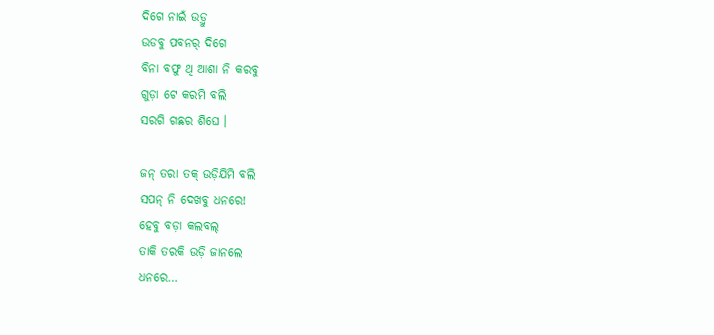ଦିଗେ ନାଇଁ ଉଡ଼୍ବୁ
ଉଡବୁ ପବନର୍ ଦିଗେ
ବିନା ବଫୁ ଥି ଆଶା ନି କରବୁ
ଗୁଡ଼ା ଟେ କରମି ବଲି
ସରଗି ଗଛର ଶିଘେ ।

ଜନ୍ ତରା ତକ୍ ଉଡ଼ିଯିମି ବଲି
ସପନ୍ ନି ଦେଖବୁ ଧନରେ!
ହେବୁ ବଡ଼ା କଲବଲ୍
ତାକି ତରକି ଉଡ଼ି ଜାନଲେ
ଧନରେ…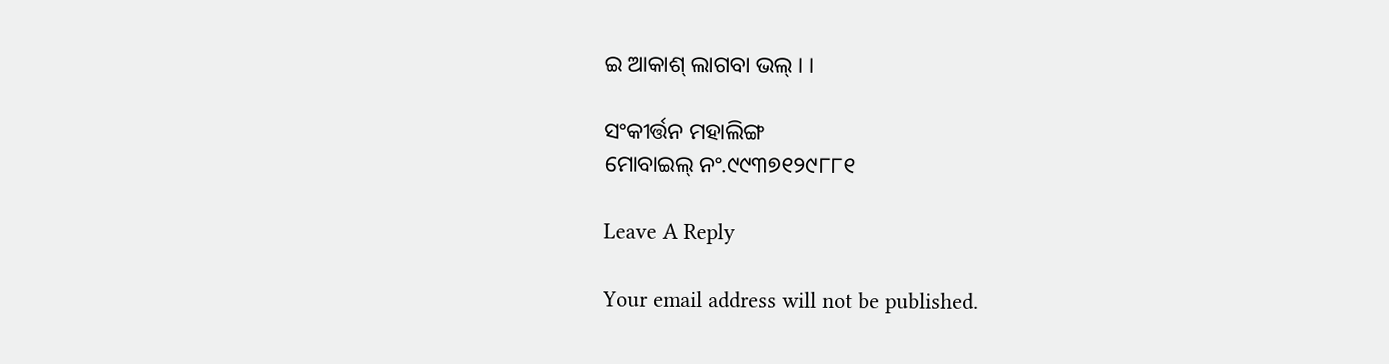ଇ ଆକାଶ୍ ଲାଗବା ଭଲ୍ । ।

ସଂକୀର୍ତ୍ତନ ମହାଲିଙ୍ଗ
ମୋବାଇଲ୍ ନଂ.୯୯୩୭୧୨୯୮୮୧

Leave A Reply

Your email address will not be published.